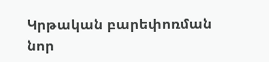Կրթական բարեփոռման նոր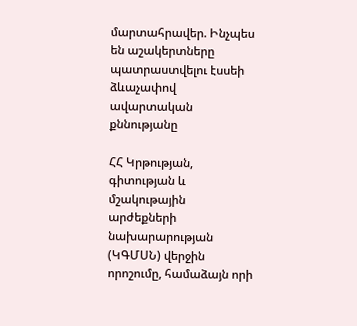մարտահրավեր. Ինչպես են աշակերտները պատրաստվելու էսսեի ձևաչափով ավարտական քննությանը

ՀՀ Կրթության, գիտության և մշակութային արժեքների նախարարության (ԿԳՄՍՆ) վերջին որոշումը, համաձայն որի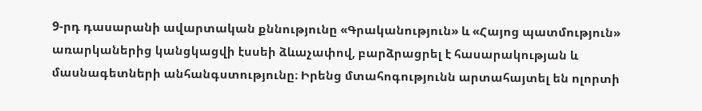9-րդ դասարանի ավարտական քննությունը «Գրականություն» և «Հայոց պատմություն» առարկաներից կանցկացվի էսսեի ձևաչափով, բարձրացրել է հասարակության և մասնագետների անհանգստությունը։ Իրենց մտահոգությունն արտահայտել են ոլորտի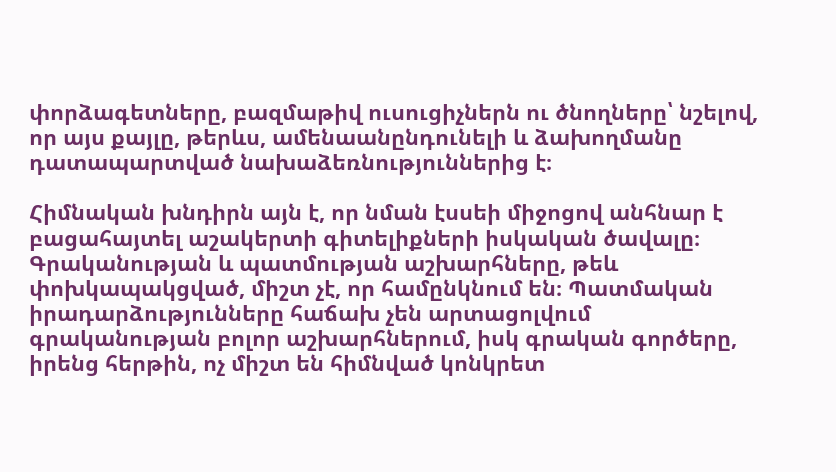փորձագետները, բազմաթիվ ուսուցիչներն ու ծնողները՝ նշելով, որ այս քայլը, թերևս, ամենաանընդունելի և ձախողմանը դատապարտված նախաձեռնություններից է։

Հիմնական խնդիրն այն է, որ նման էսսեի միջոցով անհնար է բացահայտել աշակերտի գիտելիքների իսկական ծավալը։ Գրականության և պատմության աշխարհները, թեև փոխկապակցված, միշտ չէ, որ համընկնում են։ Պատմական իրադարձությունները հաճախ չեն արտացոլվում գրականության բոլոր աշխարհներում, իսկ գրական գործերը, իրենց հերթին, ոչ միշտ են հիմնված կոնկրետ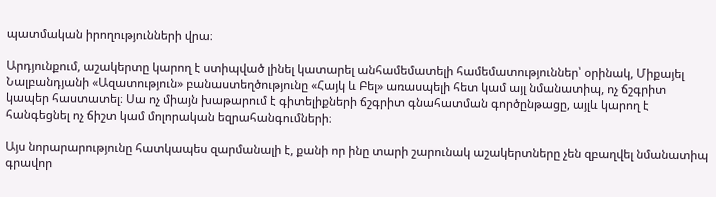պատմական իրողությունների վրա։

Արդյունքում, աշակերտը կարող է ստիպված լինել կատարել անհամեմատելի համեմատություններ՝ օրինակ, Միքայել Նալբանդյանի «Ազատություն» բանաստեղծությունը «Հայկ և Բել» առասպելի հետ կամ այլ նմանատիպ, ոչ ճշգրիտ կապեր հաստատել։ Սա ոչ միայն խաթարում է գիտելիքների ճշգրիտ գնահատման գործընթացը, այլև կարող է հանգեցնել ոչ ճիշտ կամ մոլորական եզրահանգումների։

Այս նորարարությունը հատկապես զարմանալի է, քանի որ ինը տարի շարունակ աշակերտները չեն զբաղվել նմանատիպ գրավոր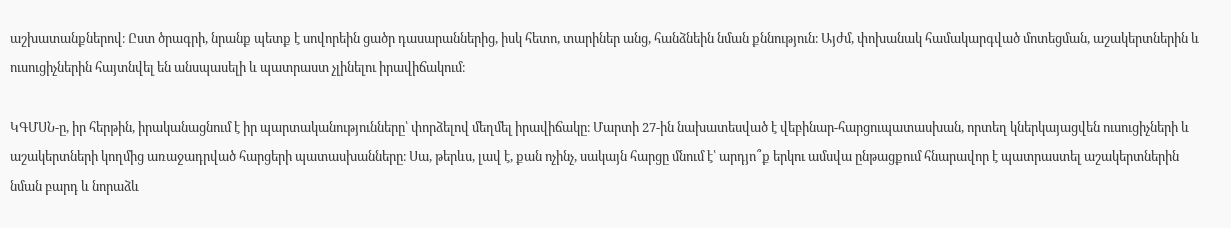աշխատանքներով։ Ըստ ծրագրի, նրանք պետք է սովորեին ցածր դասարաններից, իսկ հետո, տարիներ անց, հանձնեին նման քննություն։ Այժմ, փոխանակ համակարգված մոտեցման, աշակերտներին և ուսուցիչներին հայտնվել են անսպասելի և պատրաստ չլինելու իրավիճակում։

ԿԳՄՍՆ-ը, իր հերթին, իրականացնում է իր պարտականությունները՝ փորձելով մեղմել իրավիճակը։ Մարտի 27-ին նախատեսված է վեբինար-հարցուպատասխան, որտեղ կներկայացվեն ուսուցիչների և աշակերտների կողմից առաջադրված հարցերի պատասխանները։ Սա, թերևս, լավ է, քան ոչինչ, սակայն հարցը մնում է՝ արդյո՞ք երկու ամսվա ընթացքում հնարավոր է պատրաստել աշակերտներին նման բարդ և նորաձև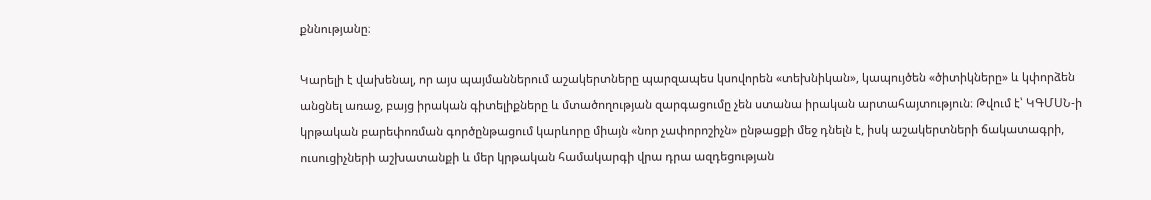քննությանը։

Կարելի է վախենալ, որ այս պայմաններում աշակերտները պարզապես կսովորեն «տեխնիկան», կապույծեն «ծիտիկները» և կփորձեն անցնել առաջ, բայց իրական գիտելիքները և մտածողության զարգացումը չեն ստանա իրական արտահայտություն։ Թվում է՝ ԿԳՄՍՆ-ի կրթական բարեփոռման գործընթացում կարևորը միայն «նոր չափորոշիչն» ընթացքի մեջ դնելն է, իսկ աշակերտների ճակատագրի, ուսուցիչների աշխատանքի և մեր կրթական համակարգի վրա դրա ազդեցության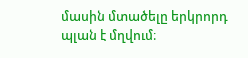մասին մտածելը երկրորդ պլան է մղվում։